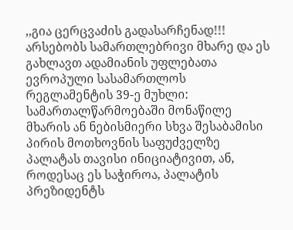,,გია ცერცვაძის გადასარჩენად!!!
არსებობს სამართლებრივი მხარე და ეს გახლავთ ადამიანის უფლებათა ევროპული სასამართლოს რეგლამენტის 39-ე მუხლი:
სამართალწარმოებაში მონაწილე მხარის ან ნებისმიერი სხვა შესაბამისი პირის მოთხოვნის საფუძველზე პალატას თავისი ინიციატივით, ან, როდესაც ეს საჭიროა, პალატის პრეზიდენტს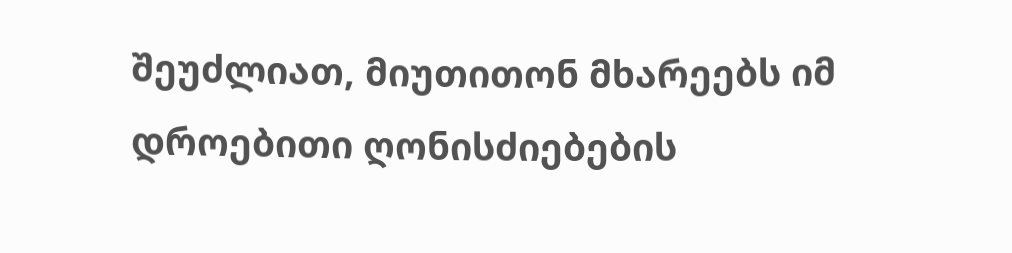შეუძლიათ, მიუთითონ მხარეებს იმ დროებითი ღონისძიებების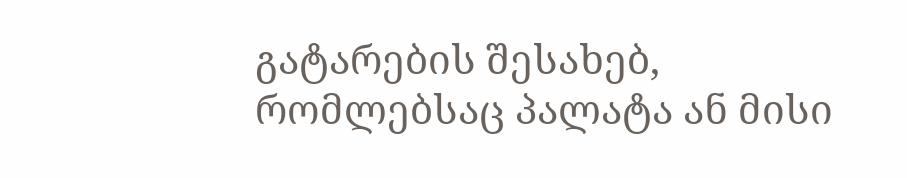გატარების შესახებ, რომლებსაც პალატა ან მისი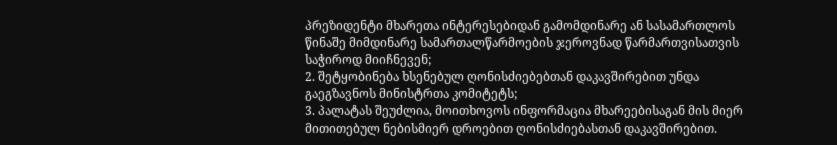პრეზიდენტი მხარეთა ინტერესებიდან გამომდინარე ან სასამართლოს წინაშე მიმდინარე სამართალწარმოების ჯეროვნად წარმართვისათვის საჭიროდ მიიჩნევენ;
2. შეტყობინება ხსენებულ ღონისძიებებთან დაკავშირებით უნდა გაეგზავნოს მინისტრთა კომიტეტს;
3. პალატას შეუძლია, მოითხოვოს ინფორმაცია მხარეებისაგან მის მიერ მითითებულ ნებისმიერ დროებით ღონისძიებასთან დაკავშირებით.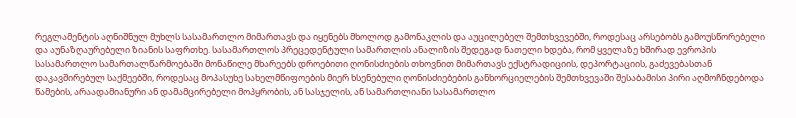რეგლამენტის აღნიშნულ მუხლს სასამართლო მიმართავს და იყენებს მხოლოდ გამონაკლის და აუცილებელ შემთხვევებში, როდესაც არსებობს გამოუსწორებელი და აუნაზღაურებელი ზიანის საფრთხე. სასამართლოს პრეცედენტული სამართლის ანალიზის შედეგად ნათელი ხდება, რომ ყველაზე ხშირად ევროპის სასამართლო სამართალწარმოებაში მონაწილე მხარეებს დროებითი ღონისძიების თხოვნით მიმართავს ექსტრადიციის, დეპორტაციის, გაძევებასთან დაკავშირებულ საქმეებში, როდესაც მოპასუხე სახელმწიფოების მიერ ხსენებული ღონისძიებების განხორციელების შემთხვევაში შესაბამისი პირი აღმოჩნდებოდა წამების, არაადამიანური ან დამამცირებელი მოპყრობის, ან სასჯელის, ან სამართლიანი სასამართლო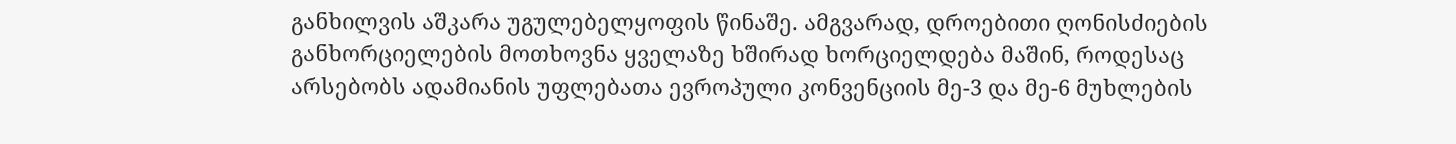განხილვის აშკარა უგულებელყოფის წინაშე. ამგვარად, დროებითი ღონისძიების განხორციელების მოთხოვნა ყველაზე ხშირად ხორციელდება მაშინ, როდესაც არსებობს ადამიანის უფლებათა ევროპული კონვენციის მე-3 და მე-6 მუხლების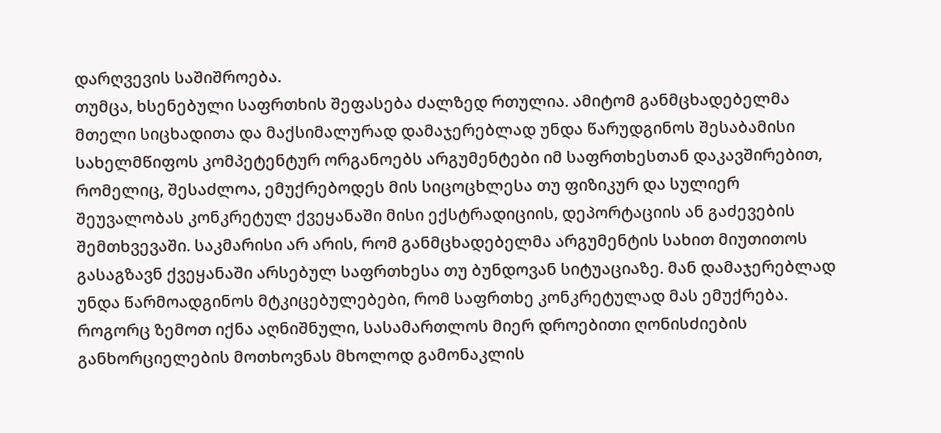დარღვევის საშიშროება.
თუმცა, ხსენებული საფრთხის შეფასება ძალზედ რთულია. ამიტომ განმცხადებელმა მთელი სიცხადითა და მაქსიმალურად დამაჯერებლად უნდა წარუდგინოს შესაბამისი სახელმწიფოს კომპეტენტურ ორგანოებს არგუმენტები იმ საფრთხესთან დაკავშირებით, რომელიც, შესაძლოა, ემუქრებოდეს მის სიცოცხლესა თუ ფიზიკურ და სულიერ შეუვალობას კონკრეტულ ქვეყანაში მისი ექსტრადიციის, დეპორტაციის ან გაძევების შემთხვევაში. საკმარისი არ არის, რომ განმცხადებელმა არგუმენტის სახით მიუთითოს გასაგზავნ ქვეყანაში არსებულ საფრთხესა თუ ბუნდოვან სიტუაციაზე. მან დამაჯერებლად უნდა წარმოადგინოს მტკიცებულებები, რომ საფრთხე კონკრეტულად მას ემუქრება.
როგორც ზემოთ იქნა აღნიშნული, სასამართლოს მიერ დროებითი ღონისძიების განხორციელების მოთხოვნას მხოლოდ გამონაკლის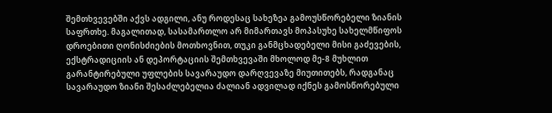შემთხვევებში აქვს ადგილი, ანუ როდესაც სახეზეა გამოუსწორებელი ზიანის საფრთხე. მაგალითად, სასამართლო არ მიმართავს მოპასუხე სახელმწიფოს დროებითი ღონისძიების მოთხოვნით, თუკი განმცხადებელი მისი გაძევების, ექსტრადიციის ან დეპორტაციის შემთხვევაში მხოლოდ მე-8 მუხლით გარანტირებული უფლების სავარაუდო დარღვევაზე მიუთითებს, რადგანაც სავარაუდო ზიანი შესაძლებელია ძალიან ადვილად იქნეს გამოსწორებული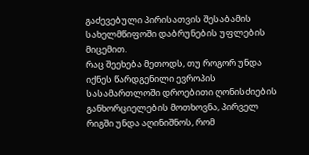გაძევებული პირისათვის შესაბამის სახელმწიფოში დაბრუნების უფლების მიცემით.
რაც შეეხება მეთოდს, თუ როგორ უნდა იქნეს წარდგენილი ევროპის სასამართლოში დროებითი ღონისძიების განხორციელების მოთხოვნა, პირველ რიგში უნდა აღინიშნოს, რომ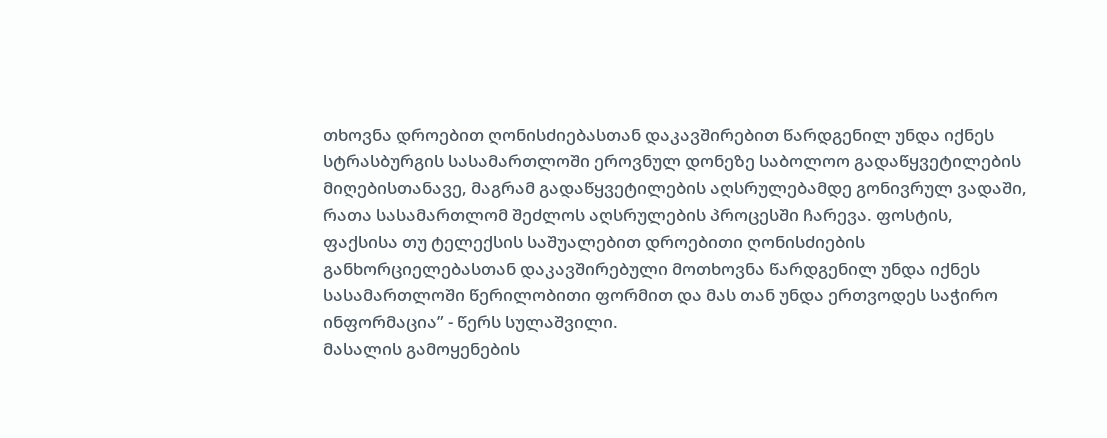თხოვნა დროებით ღონისძიებასთან დაკავშირებით წარდგენილ უნდა იქნეს სტრასბურგის სასამართლოში ეროვნულ დონეზე საბოლოო გადაწყვეტილების მიღებისთანავე, მაგრამ გადაწყვეტილების აღსრულებამდე გონივრულ ვადაში, რათა სასამართლომ შეძლოს აღსრულების პროცესში ჩარევა. ფოსტის, ფაქსისა თუ ტელექსის საშუალებით დროებითი ღონისძიების განხორციელებასთან დაკავშირებული მოთხოვნა წარდგენილ უნდა იქნეს სასამართლოში წერილობითი ფორმით და მას თან უნდა ერთვოდეს საჭირო ინფორმაცია” - წერს სულაშვილი.
მასალის გამოყენების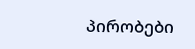პირობები